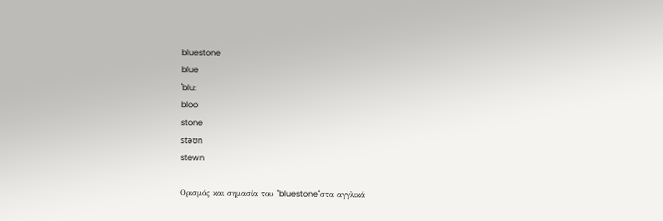bluestone
blue
ˈblu:
bloo
stone
stəʊn
stewn

Ορισμός και σημασία του "bluestone"στα αγγλικά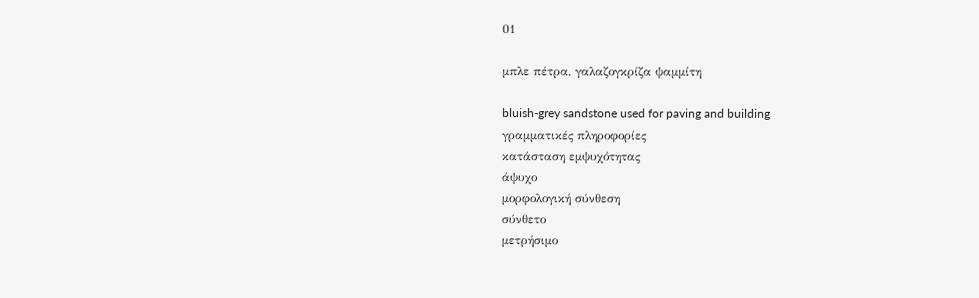01

μπλε πέτρα, γαλαζογκρίζα ψαμμίτη

bluish-grey sandstone used for paving and building
γραμματικές πληροφορίες
κατάσταση εμψυχότητας
άψυχο
μορφολογική σύνθεση
σύνθετο
μετρήσιμο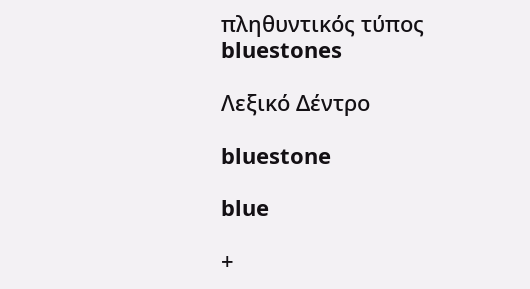πληθυντικός τύπος
bluestones

Λεξικό Δέντρο

bluestone

blue

+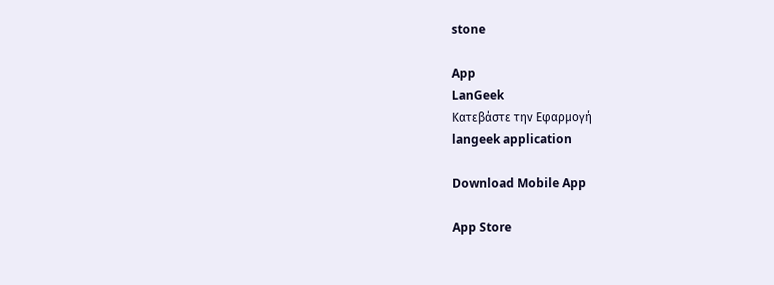stone

App
LanGeek
Κατεβάστε την Εφαρμογή
langeek application

Download Mobile App

App Store